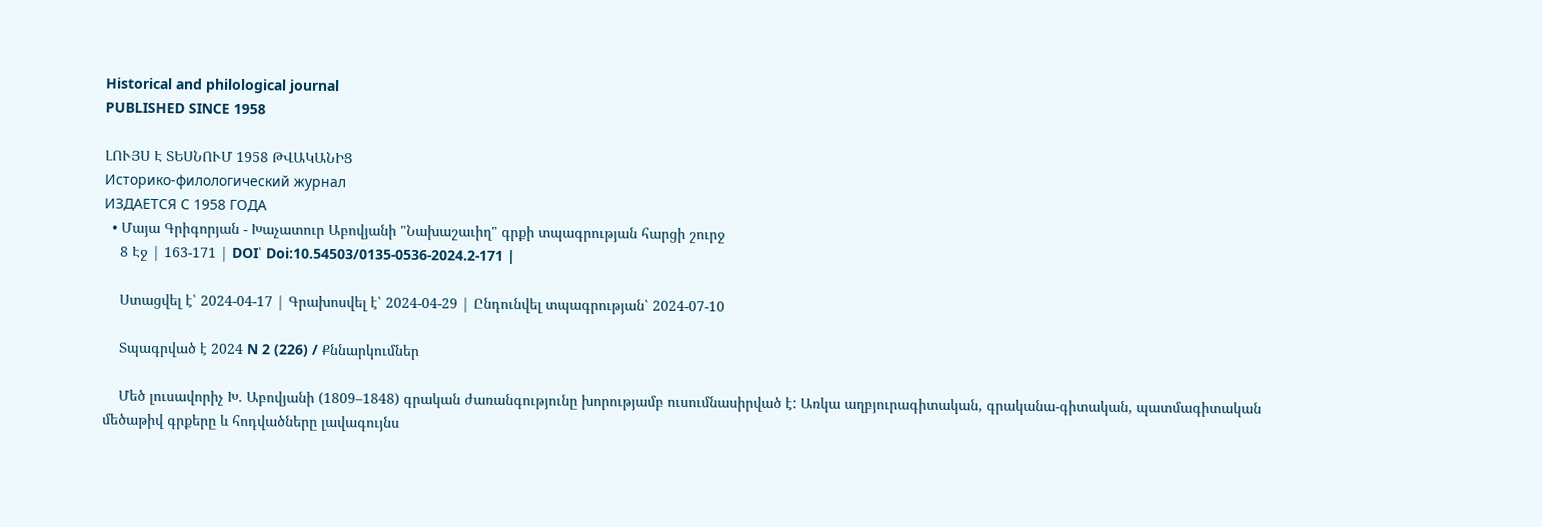Historical and philological journal
PUBLISHED SINCE 1958

ԼՈՒՅՍ Է ՏԵՍՆՈՒՄ 1958 ԹՎԱԿԱՆԻՑ
Историко-филологический журнал
ИЗДАЕТСЯ С 1958 ГОДА
  • Մայա Գրիգորյան - Խաչատուր Աբովյանի "Նախաշաւիղ" գրքի տպագրության հարցի շուրջ
    8 Էջ | 163-171 | DOI՝ Doi:10.54503/0135-0536-2024.2-171 |

    Ստացվել է՝ 2024-04-17 | Գրախոսվել է՝ 2024-04-29 | Ընդունվել տպագրության՝ 2024-07-10

    Տպագրված է 2024 N 2 (226) / Քննարկումներ

    Մեծ լուսավորիչ Խ. Աբովյանի (1809–1848) գրական ժառանգությունը խորությամբ ուսումնասիրված է: Առկա աղբյուրագիտական, գրականա-գիտական, պատմագիտական մեծաթիվ գրքերը և հոդվածները լավագույնս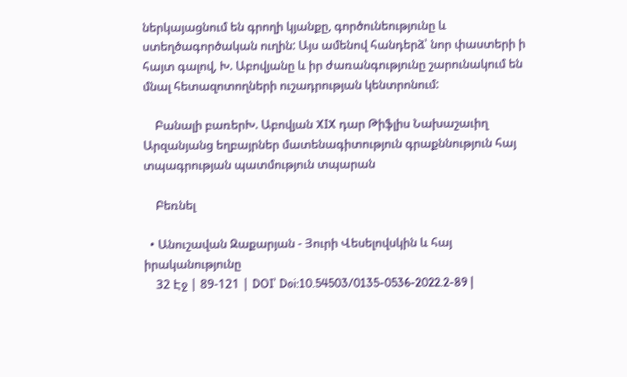ներկայացնում են գրողի կյանքը, գործունեությունը և ստեղծագործական ուղին: Այս ամենով հանդերձ՝ նոր փաստերի ի հայտ գալով, Խ. Աբովյանը և իր ժառանգությունը շարունակում են մնալ հետազոտողների ուշադրության կենտրոնում:

    Բանալի բառերԽ. Աբովյան XIX դար Թիֆլիս Նախաշաւիղ Արզանյանց եղբայրներ մատենագիտություն գրաքննություն հայ տպագրության պատմություն տպարան

    Բեռնել

  • Անուշավան Զաքարյան - Յուրի Վեսելովսկին և հայ իրականությունը
    32 Էջ | 89-121 | DOI՝ Doi:10.54503/0135-0536-2022.2-89 |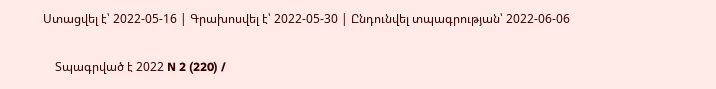Ստացվել է՝ 2022-05-16 | Գրախոսվել է՝ 2022-05-30 | Ընդունվել տպագրության՝ 2022-06-06

    Տպագրված է 2022 N 2 (220) /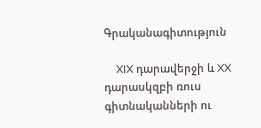Գրականագիտություն

    XIX դարավերջի և XX դարասկզբի ռուս գիտնականների ու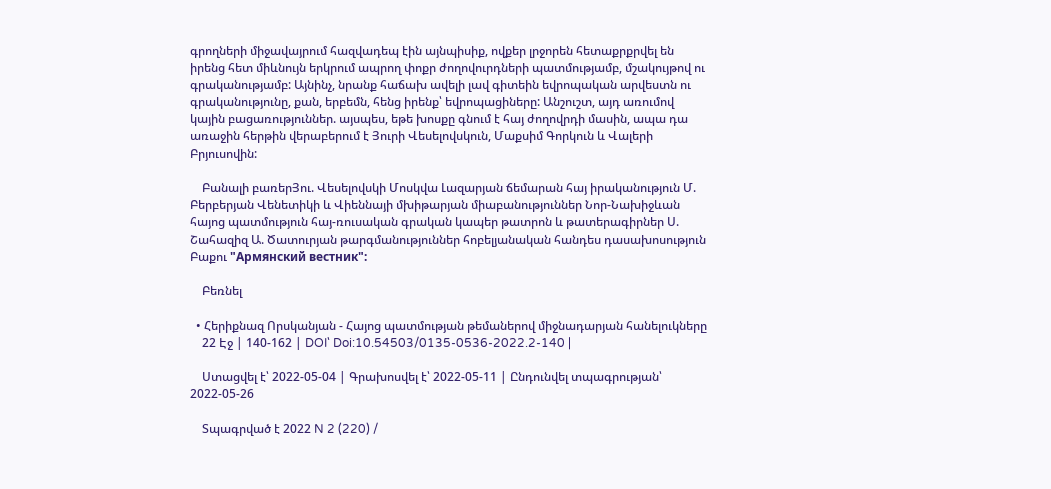գրողների միջավայրում հազվադեպ էին այնպիսիք, ովքեր լրջորեն հետաքրքրվել են իրենց հետ միևնույն երկրում ապրող փոքր ժողովուրդների պատմությամբ, մշակույթով ու գրականությամբ: Այնինչ, նրանք հաճախ ավելի լավ գիտեին եվրոպական արվեստն ու գրականությունը, քան, երբեմն, հենց իրենք՝ եվրոպացիները: Անշուշտ, այդ առումով կային բացառություններ. այսպես, եթե խոսքը գնում է հայ ժողովրդի մասին, ապա դա առաջին հերթին վերաբերում է Յուրի Վեսելովսկուն, Մաքսիմ Գորկուն և Վալերի Բրյուսովին:

    Բանալի բառերՅու. Վեսելովսկի Մոսկվա Լազարյան ճեմարան հայ իրականություն Մ. Բերբերյան Վենետիկի և Վիեննայի մխիթարյան միաբանություններ Նոր-Նախիջևան հայոց պատմություն հայ-ռուսական գրական կապեր թատրոն և թատերագիրներ Ս. Շահազիզ Ա. Ծատուրյան թարգմանություններ հոբելյանական հանդես դասախոսություն Բաքու "Армянский вестник":

    Բեռնել

  • Հերիքնազ Որսկանյան - Հայոց պատմության թեմաներով միջնադարյան հանելուկները
    22 Էջ | 140-162 | DOI՝ Doi:10.54503/0135-0536-2022.2-140 |

    Ստացվել է՝ 2022-05-04 | Գրախոսվել է՝ 2022-05-11 | Ընդունվել տպագրության՝ 2022-05-26

    Տպագրված է 2022 N 2 (220) /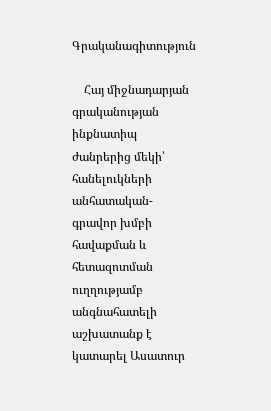Գրականագիտություն

    Հայ միջնադարյան գրականության ինքնատիպ ժանրերից մեկի՝ հանելուկների անհատական-գրավոր խմբի հավաքման և հետազոտման ուղղությամբ անգնահատելի աշխատանք է կատարել Ասատուր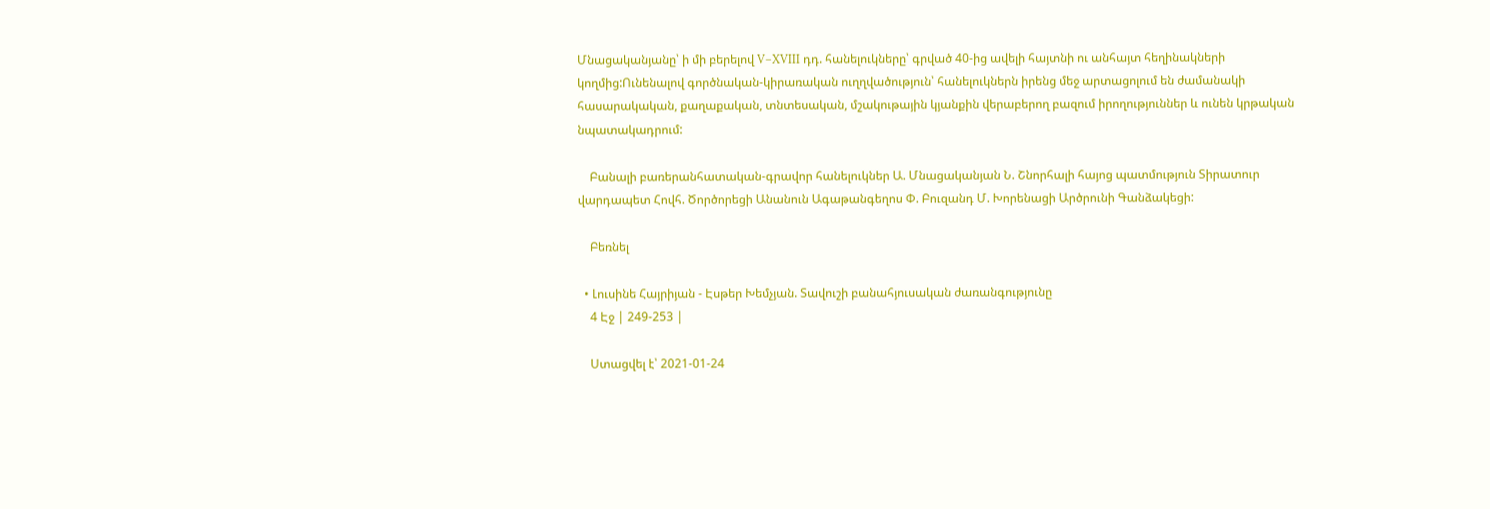Մնացականյանը՝ ի մի բերելով V–XVIII դդ. հանելուկները՝ գրված 40-ից ավելի հայտնի ու անհայտ հեղինակների կողմից:Ունենալով գործնական-կիրառական ուղղվածություն՝ հանելուկներն իրենց մեջ արտացոլում են ժամանակի հասարակական, քաղաքական, տնտեսական, մշակութային կյանքին վերաբերող բազում իրողություններ և ունեն կրթական նպատակադրում:

    Բանալի բառերանհատական-գրավոր հանելուկներ Ա. Մնացականյան Ն. Շնորհալի հայոց պատմություն Տիրատուր վարդապետ Հովհ. Ծործորեցի Անանուն Ագաթանգեղոս Փ. Բուզանդ Մ. Խորենացի Արծրունի Գանձակեցի:

    Բեռնել

  • Լուսինե Հայրիյան - Էսթեր Խեմչյան. Տավուշի բանահյուսական ժառանգությունը
    4 Էջ | 249-253 |

    Ստացվել է՝ 2021-01-24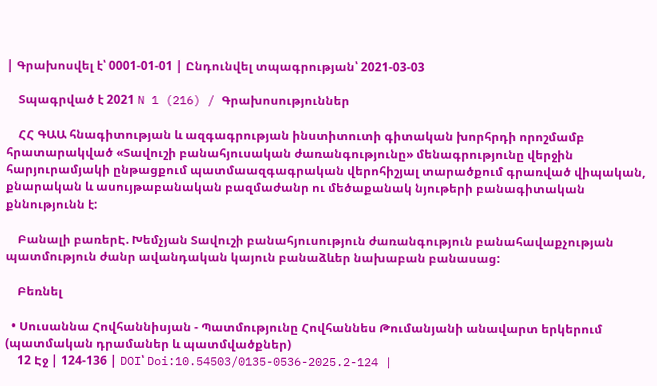| Գրախոսվել է՝ 0001-01-01 | Ընդունվել տպագրության՝ 2021-03-03

    Տպագրված է 2021 N 1 (216) / Գրախոսություններ

    ՀՀ ԳԱԱ հնագիտության և ազգագրության ինստիտուտի գիտական խորհրդի որոշմամբ հրատարակված «Տավուշի բանահյուսական ժառանգությունը» մենագրությունը վերջին հարյուրամյակի ընթացքում պատմաազգագրական վերոհիշյալ տարածքում գրառված վիպական, քնարական և ասույթաբանական բազմաժանր ու մեծաքանակ նյութերի բանագիտական քննությունն է:

    Բանալի բառերԷ. Խեմչյան Տավուշի բանահյուսություն ժառանգություն բանահավաքչության պատմություն ժանր ավանդական կայուն բանաձևեր նախաբան բանասաց:

    Բեռնել

  • Սուսաննա Հովհաննիսյան - Պատմությունը Հովհաննես Թումանյանի անավարտ երկերում (պատմական դրամաներ և պատմվածքներ)
    12 Էջ | 124-136 | DOI՝ Doi:10.54503/0135-0536-2025.2-124 |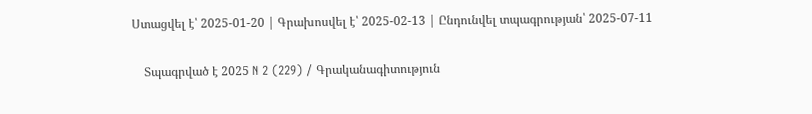Ստացվել է՝ 2025-01-20 | Գրախոսվել է՝ 2025-02-13 | Ընդունվել տպագրության՝ 2025-07-11

    Տպագրված է 2025 N 2 (229) / Գրականագիտություն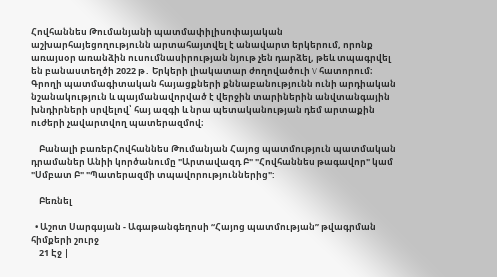Հովհաննես Թումանյանի պատմափիլիսոփայական աշխարհայեցողությունն արտահայտվել է անավարտ երկերում, որոնք առայսօր առանձին ուսումնասիրության նյութ չեն դարձել, թեև տպագրվել են բանաստեղծի 2022 թ․ Երկերի լիակատար ժողովածուի V հատորում։ Գրողի պատմագիտական հայացքների քննաբանությունն ունի արդիական նշանակություն և պայմանավորված է վերջին տարիներին անվտանգային խնդիրների սրվելով՝ հայ ազգի և նրա պետականության դեմ արտաքին ուժերի չավարտվող պատերազմով։

    Բանալի բառերՀովհաննես Թումանյան Հայոց պատմություն պատմական դրամաներ Անիի կործանումը "Արտավազդ Բ" "Հովհաննես թագավոր" կամ "Սմբատ Բ" "Պատերազմի տպավորություններից":

    Բեռնել

  • Աշոտ Սարգսյան - Ագաթանգեղոսի “Հայոց պատմության” թվագրման հիմքերի շուրջ
    21 Էջ |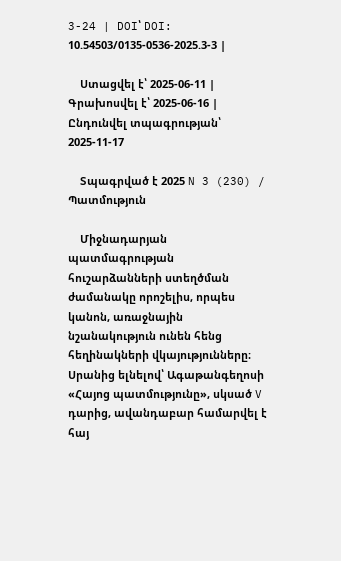3-24 | DOI՝ DOI: 10.54503/0135-0536-2025.3-3 |

    Ստացվել է՝ 2025-06-11 | Գրախոսվել է՝ 2025-06-16 | Ընդունվել տպագրության՝ 2025-11-17

    Տպագրված է 2025 N 3 (230) / Պատմություն

    Միջնադարյան պատմագրության հուշարձանների ստեղծման ժամանակը որոշելիս, որպես կանոն, առաջնային նշանակություն ունեն հենց հեղինակների վկայությունները։ Սրանից ելնելով՝ Ագաթանգեղոսի «Հայոց պատմությունը», սկսած V դարից, ավանդաբար համարվել է հայ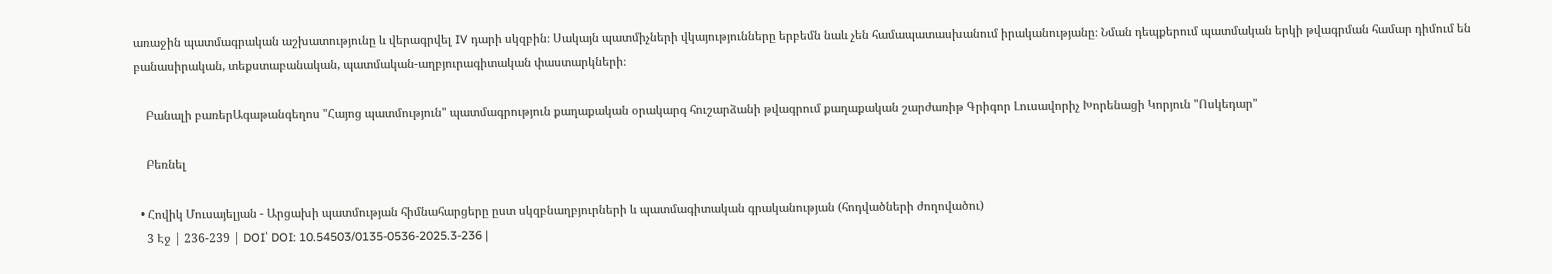առաջին պատմագրական աշխատությունը և վերագրվել IV դարի սկզբին։ Սակայն պատմիչների վկայությունները երբեմն նաև չեն համապատասխանում իրականությանը։ Նման դեպքերում պատմական երկի թվագրման համար դիմում են բանասիրական, տեքստաբանական, պատմական-աղբյուրագիտական փաստարկների։

    Բանալի բառերԱգաթանգեղոս "Հայոց պատմություն" պատմագրություն քաղաքական օրակարգ հուշարձանի թվագրում քաղաքական շարժառիթ Գրիգոր Լուսավորիչ Խորենացի Կորյուն "Ոսկեդար"

    Բեռնել

  • Հովիկ Մուսայելյան - Արցախի պատմության հիմնահարցերը ըստ սկզբնաղբյուրների և պատմագիտական գրականության (հոդվածների ժողովածու)
    3 Էջ | 236-239 | DOI՝ DOI: 10.54503/0135-0536-2025.3-236 |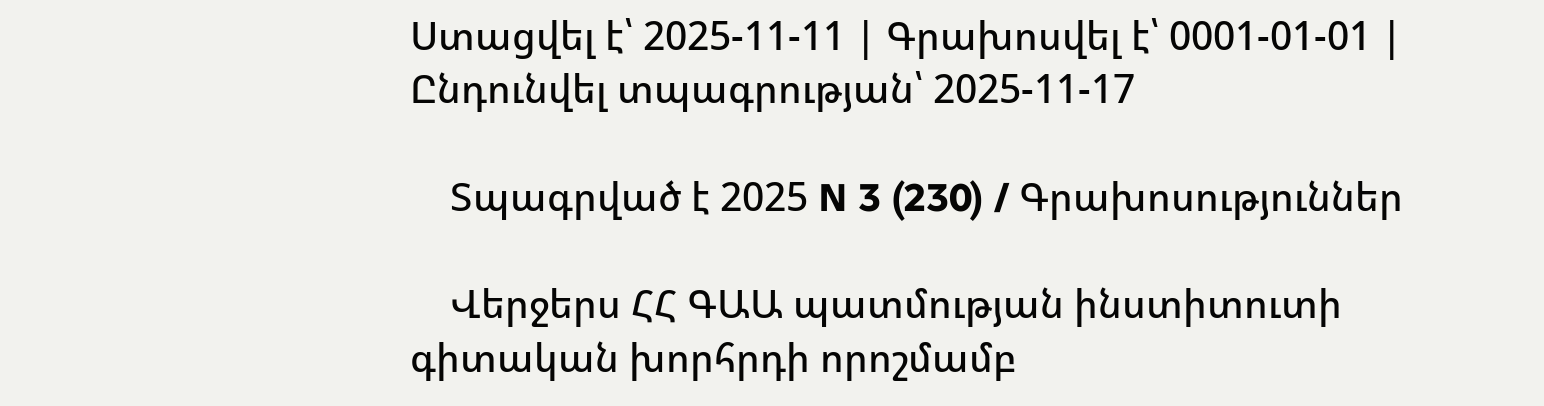Ստացվել է՝ 2025-11-11 | Գրախոսվել է՝ 0001-01-01 | Ընդունվել տպագրության՝ 2025-11-17

    Տպագրված է 2025 N 3 (230) / Գրախոսություններ

    Վերջերս ՀՀ ԳԱԱ պատմության ինստիտուտի գիտական խորհրդի որոշմամբ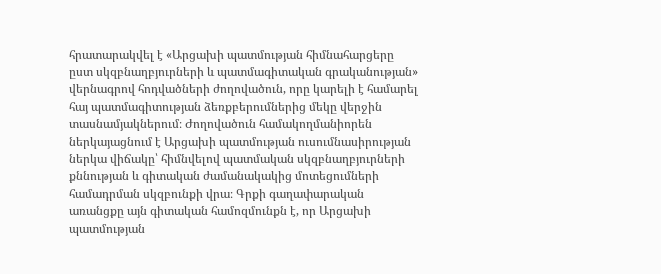հրատարակվել է «Արցախի պատմության հիմնահարցերը ըստ սկզբնաղբյուրների և պատմագիտական գրականության» վերնագրով հոդվածների ժողովածուն, որը կարելի է համարել հայ պատմագիտության ձեռքբերումներից մեկը վերջին տասնամյակներում։ Ժողովածուն համակողմանիորեն ներկայացնում է Արցախի պատմության ուսումնասիրության ներկա վիճակը՝ հիմնվելով պատմական սկզբնաղբյուրների քննության և գիտական ժամանակակից մոտեցումների համադրման սկզբունքի վրա։ Գրքի գաղափարական առանցքը այն գիտական համոզմունքն է, որ Արցախի պատմության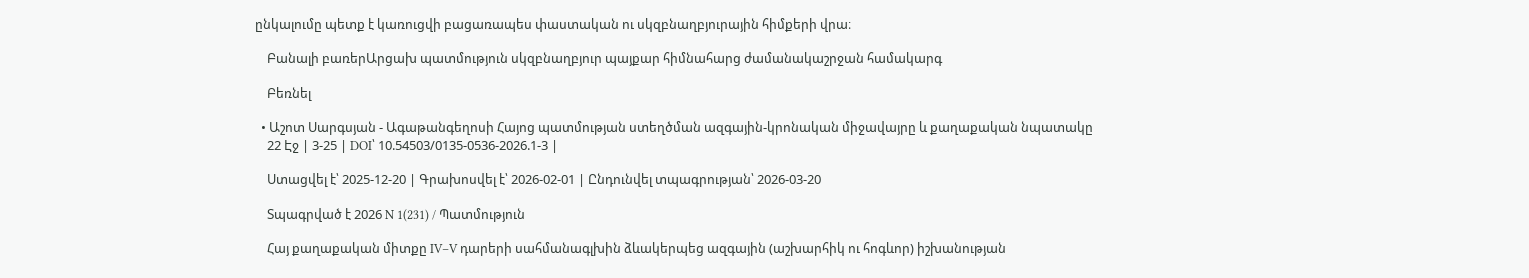ընկալումը պետք է կառուցվի բացառապես փաստական ու սկզբնաղբյուրային հիմքերի վրա։

    Բանալի բառերԱրցախ պատմություն սկզբնաղբյուր պայքար հիմնահարց ժամանակաշրջան համակարգ

    Բեռնել

  • Աշոտ Սարգսյան - Ագաթանգեղոսի Հայոց պատմության ստեղծման ազգային-կրոնական միջավայրը և քաղաքական նպատակը
    22 Էջ | 3-25 | DOI՝ 10.54503/0135-0536-2026.1-3 |

    Ստացվել է՝ 2025-12-20 | Գրախոսվել է՝ 2026-02-01 | Ընդունվել տպագրության՝ 2026-03-20

    Տպագրված է 2026 N 1(231) / Պատմություն

    Հայ քաղաքական միտքը IV–V դարերի սահմանագլխին ձևակերպեց ազգային (աշխարհիկ ու հոգևոր) իշխանության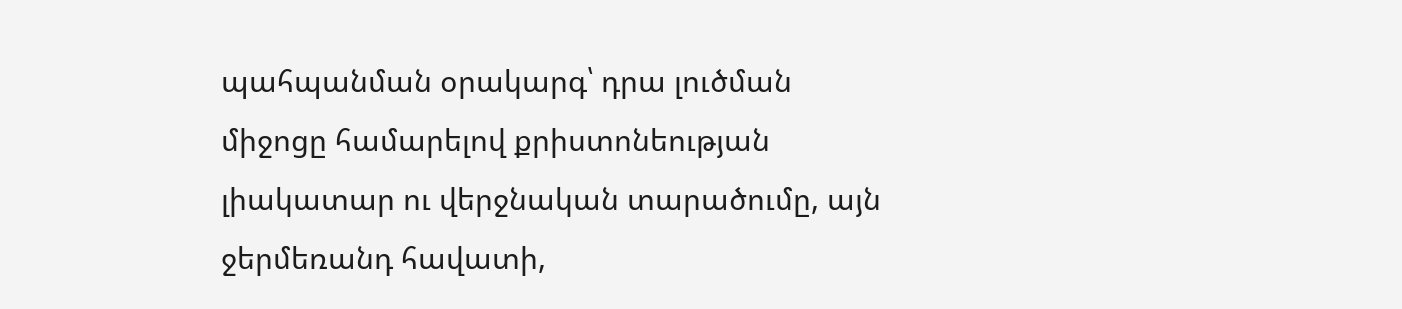պահպանման օրակարգ՝ դրա լուծման միջոցը համարելով քրիստոնեության լիակատար ու վերջնական տարածումը, այն ջերմեռանդ հավատի,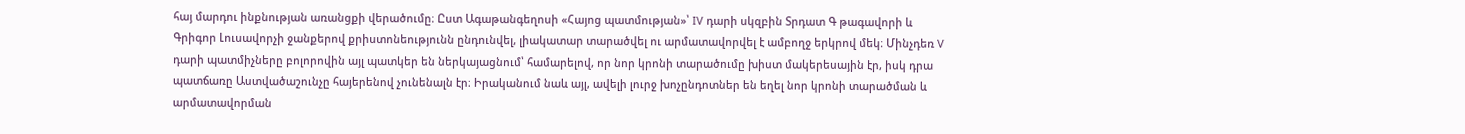հայ մարդու ինքնության առանցքի վերածումը։ Ըստ Ագաթանգեղոսի «Հայոց պատմության»՝ IV դարի սկզբին Տրդատ Գ թագավորի և Գրիգոր Լուսավորչի ջանքերով քրիստոնեությունն ընդունվել, լիակատար տարածվել ու արմատավորվել է ամբողջ երկրով մեկ։ Մինչդեռ V դարի պատմիչները բոլորովին այլ պատկեր են ներկայացնում՝ համարելով, որ նոր կրոնի տարածումը խիստ մակերեսային էր, իսկ դրա պատճառը Աստվածաշունչը հայերենով չունենալն էր։ Իրականում նաև այլ, ավելի լուրջ խոչընդոտներ են եղել նոր կրոնի տարածման և արմատավորման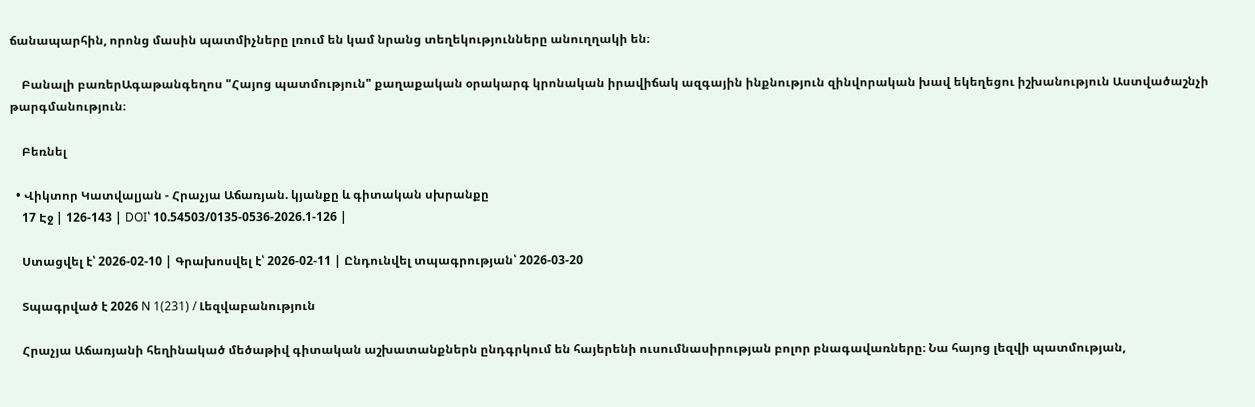ճանապարհին, որոնց մասին պատմիչները լռում են կամ նրանց տեղեկությունները անուղղակի են։

    Բանալի բառերԱգաթանգեղոս "Հայոց պատմություն" քաղաքական օրակարգ կրոնական իրավիճակ ազգային ինքնություն զինվորական խավ եկեղեցու իշխանություն Աստվածաշնչի թարգմանություն։

    Բեռնել

  • Վիկտոր Կատվալյան - Հրաչյա Աճառյան. կյանքը և գիտական սխրանքը
    17 Էջ | 126-143 | DOI՝ 10.54503/0135-0536-2026.1-126 |

    Ստացվել է՝ 2026-02-10 | Գրախոսվել է՝ 2026-02-11 | Ընդունվել տպագրության՝ 2026-03-20

    Տպագրված է 2026 N 1(231) / Լեզվաբանություն

    Հրաչյա Աճառյանի հեղինակած մեծաթիվ գիտական աշխատանքներն ընդգրկում են հայերենի ուսումնասիրության բոլոր բնագավառները։ Նա հայոց լեզվի պատմության,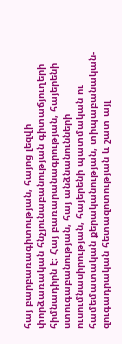հայ բարբառագիտության, հայոց լեզվի փորձառական հնչյունաբանության գիտաճյուղերի հիմնադիրն է։ Հայ բառարանագրության, հայերենի ստուգաբանության, հայ անձնանունների ուսումնասիրության, հայերենի պատմական ու համեմատական քերականության, տիպաբանական-զուգադրական հետազոտության և շատ այլ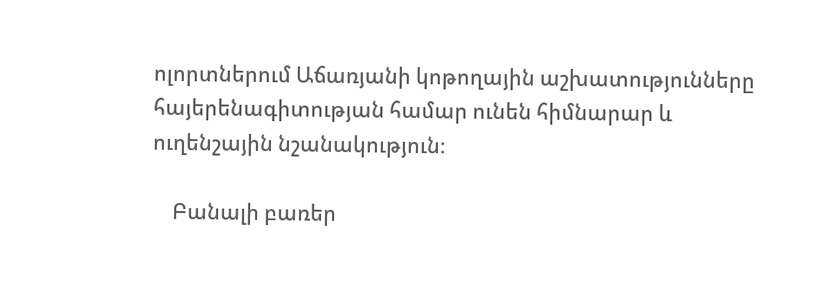ոլորտներում Աճառյանի կոթողային աշխատությունները հայերենագիտության համար ունեն հիմնարար և ուղենշային նշանակություն։

    Բանալի բառեր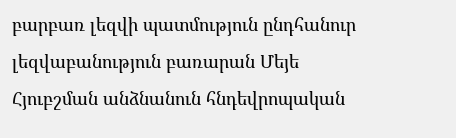բարբառ լեզվի պատմություն ընդհանուր լեզվաբանություն բառարան Մեյե Հյուբշման անձնանուն հնդեվրոպական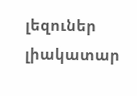լեզուներ լիակատար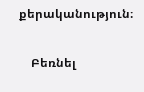քերականություն։

    Բեռնել